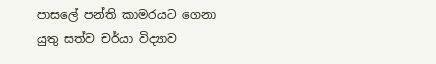පාසලේ පන්ති කාමරයට ගෙනා යුතු සත්ව චර්යා විද්‍යාව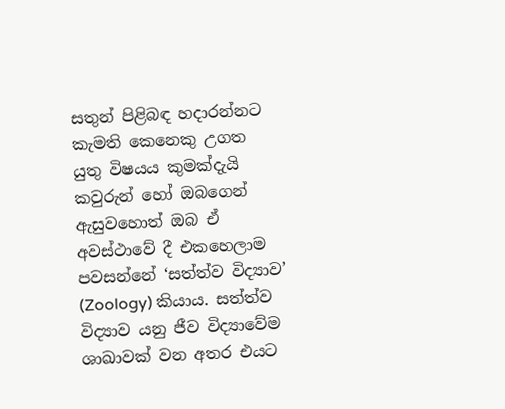සතුන් පිළිබඳ හදාරන්නට කැමති කෙනෙකු උගත යුතු විෂයය කුමක්දැයි කවුරුන් හෝ ඔබගෙන් ඇසුවහොත් ඔබ ඒ අවස්ථාවේ දී එකහෙලාම පවසන්නේ ‘සත්ත්ව විද්‍යාව’ (Zoology) කියාය. සත්ත්ව විද්‍යාව යනු ජීව විද්‍යාවේම ශාඛාවක් වන අතර එයට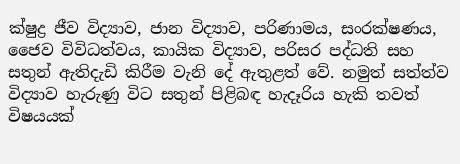ක්ෂුද්‍ර ජීව විද්‍යාව, ජාන විද්‍යාව, පරිණාමය, සංරක්ෂණය, ජෛව විවිධත්වය, කායික විද්‍යාව, පරිසර පද්ධති සහ සතුන් ඇතිදැඩි කිරීම වැනි දේ ඇතුළත් වේ. නමුත් සත්ත්ව විද්‍යාව හැරුණු විට සතුන් පිළිබඳ හැදෑරිය හැකි තවත් විෂයයක්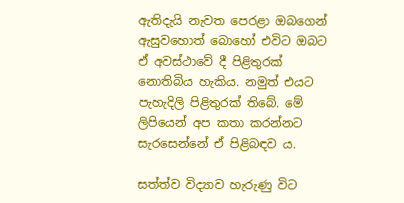ඇතිදැයි නැවත පෙරළා ඔබගෙන් ඇසුවහොත් බොහෝ එවිට ඔබට ඒ අවස්ථාවේ දී පිළිතුරක් නොතිබිය හැකිය. නමුත් එයට පැහැදිලි පිළිතුරක් තිබේ. මේ ලිපියෙන් අප කතා කරන්නට සැරසෙන්නේ ඒ පිළිබඳව ය.

සත්ත්ව විද්‍යාව හැරුණු විට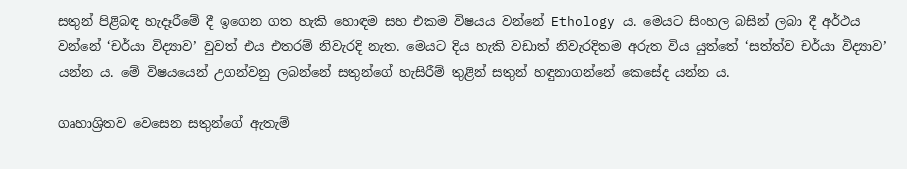සතුන් පිළිබඳ හැදෑරීමේ දී ඉගෙන ගත හැකි හොඳම සහ එකම විෂයය වන්නේ Ethology ය. මෙයට සිංහල බසින් ලබා දී අර්ථය වන්නේ ‘චර්යා විද්‍යාව’ වුවත් එය එතරම් නිවැරදි නැත. මෙයට දිය හැකි වඩාත් නිවැරදිතම අරුත විය යුත්තේ ‘සත්ත්ව චර්යා විද්‍යාව’ යන්න ය. මේ විෂයයෙන් උගන්වනු ලබන්නේ සතුන්ගේ හැසිරීම් තුළින් සතුන් හඳුනාගන්නේ කෙසේද යන්න ය.

ගෘහාශ්‍රිතව වෙසෙන සතුන්ගේ ඇතැම්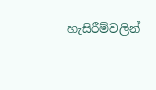හැසිරීම්වලින්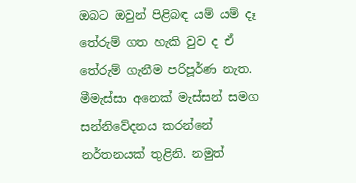ඔබට ඔවුන් පිළිබඳ යම් යම් දෑ තේරුම් ගත හැකි වුව ද ඒ තේරුම් ගැනීම පරිපූර්ණ නැත. මීමැස්සා අනෙක් මැස්සන් සමග සන්නිවේදනය කරන්නේ නර්තනයක් තුළිනි. නමුත්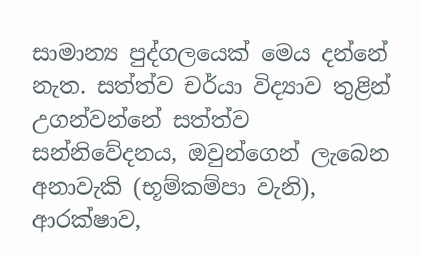සාමාන්‍ය පුද්ගලයෙක් මෙය දන්නේ නැත. සත්ත්ව චර්යා විද්‍යාව තුළින් උගන්වන්නේ සත්ත්ව සන්නිවේදනය, ඔවුන්ගෙන් ලැබෙන අනාවැකි (භූම්කම්පා වැනි), ආරක්ෂාව,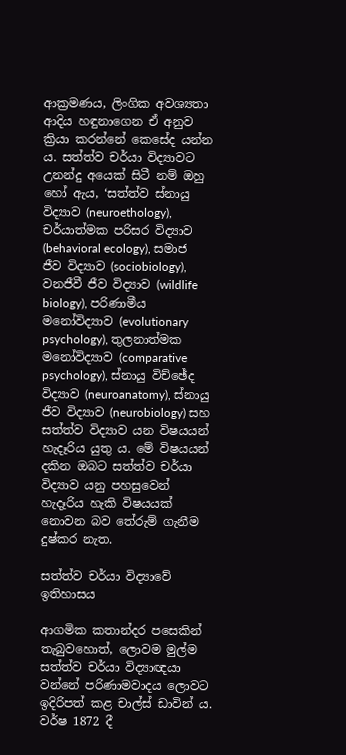ආක්‍රමණය, ලිංගික අවශ්‍යතා ආදිය හඳුනාගෙන ඒ අනුව ක්‍රියා කරන්නේ කෙසේද යන්න ය. සත්ත්ව චර්යා විද්‍යාවට උනන්දු අයෙක් සිටී නම් ඔහු හෝ ඇය, ‘සත්ත්ව ස්නායු විද්‍යාව (neuroethology), චර්යාත්මක පරිසර විද්‍යාව (behavioral ecology), සමාජ ජීව විද්‍යාව (sociobiology), වනජීවී ජීව විද්‍යාව (wildlife biology), පරිණාමීය මනෝවිද්‍යාව (evolutionary psychology), තුලනාත්මක මනෝවිද්‍යාව (comparative psychology), ස්නායු විච්ඡේද විද්‍යාව (neuroanatomy), ස්නායු ජීව විද්‍යාව (neurobiology) සහ සත්ත්ව විද්‍යාව යන විෂයයන් හැදෑරිය යුතු ය. මේ විෂයයන් දකින ඔබට සත්ත්ව චර්යා විද්‍යාව යනු පහසුවෙන් හැදෑරිය හැකි විෂයයක් නොවන බව තේරුම් ගැනීම දුෂ්කර නැත.

සත්ත්ව චර්යා විද්‍යාවේ ඉතිහාසය

ආගමික කතාන්දර පසෙකින් තැබුවහොත්, ලොවම මුල්ම සත්ත්ව චර්යා විද්‍යාඥයා වන්නේ පරිණාමවාදය ලොවට ඉදිරිපත් කළ චාල්ස් ඩාවින් ය. වර්ෂ 1872 දී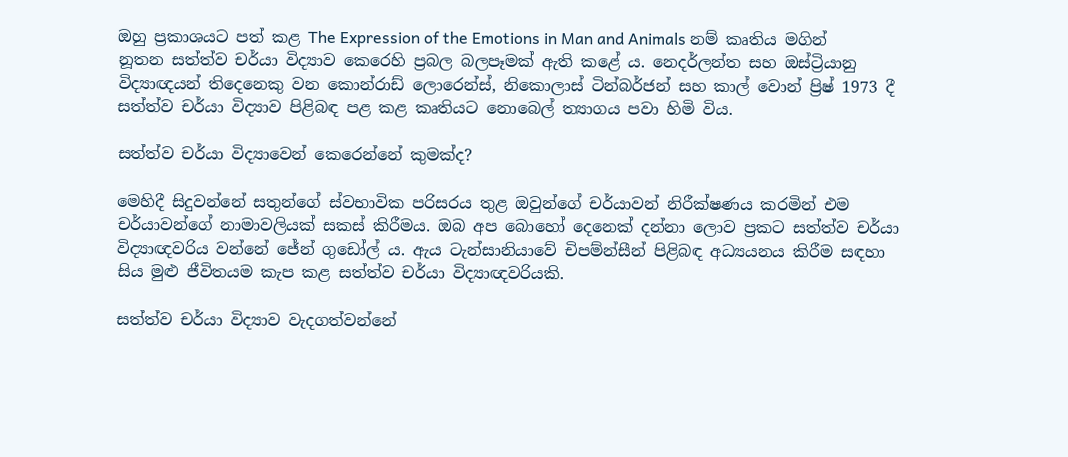ඔහු ප්‍රකාශයට පත් කළ The Expression of the Emotions in Man and Animals නම් කෘතිය මගින් නූතන සත්ත්ව චර්යා විද්‍යාව කෙරෙහි ප්‍රබල බලපෑමක් ඇති කළේ ය. නෙදර්ලන්ත සහ ඔස්ට්‍රියානු විද්‍යාඥයන් තිදෙනෙකු වන කොන්රාඩ් ලොරෙන්ස්, නිකොලාස් ටින්බර්ජන් සහ කාල් වොන් ප්‍රිෂ් 1973 දී සත්ත්ව චර්යා විද්‍යාව පිළිබඳ පළ කළ කෘතියට නොබෙල් ත්‍යාගය පවා හිමි විය.

සත්ත්ව චර්යා විද්‍යාවෙන් කෙරෙන්නේ කුමක්ද?

මෙහිදී සිදුවන්නේ සතුන්ගේ ස්වභාවික පරිසරය තුළ ඔවුන්ගේ චර්යාවන් නිරීක්ෂණය කරමින් එම චර්යාවන්ගේ නාමාවලියක් සකස් කිරීමය. ඔබ අප බොහෝ දෙනෙක් දන්නා ලොව ප්‍රකට සත්ත්ව චර්යා විද්‍යාඥවරිය වන්නේ ජේන් ගුඩෝල් ය. ඇය ටැන්සානියාවේ චිපම්න්සීන් පිළිබඳ අධ්‍යයනය කිරීම සඳහා සිය මුළු ජීවිතයම කැප කළ සත්ත්ව චර්යා විද්‍යාඥවරියකි.

සත්ත්ව චර්යා විද්‍යාව වැදගත්වන්නේ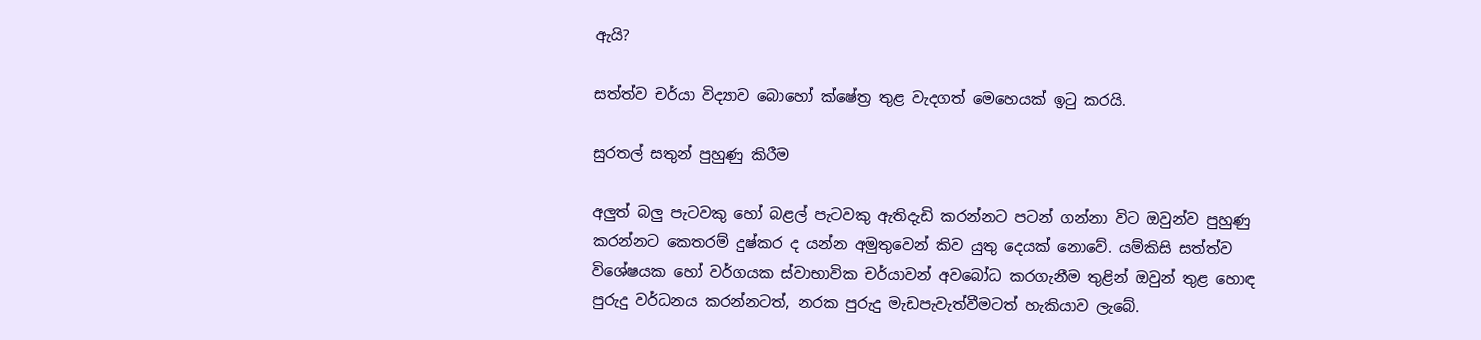ඇයි?

සත්ත්ව චර්යා විද්‍යාව බොහෝ ක්ෂේත්‍ර තුළ වැදගත් මෙහෙයක් ඉටු කරයි.

සුරතල් සතුන් පුහුණු කිරීම

අලුත් බලු පැටවකු හෝ බළල් පැටවකු ඇතිදැඩි කරන්නට පටන් ගන්නා විට ඔවුන්ව පුහුණු කරන්නට කෙතරම් දුෂ්කර ද යන්න අමුතුවෙන් කිව යුතු දෙයක් නොවේ. යම්කිසි සත්ත්ව විශේෂයක හෝ වර්ගයක ස්වාභාවික චර්යාවන් අවබෝධ කරගැනීම තුළින් ඔවුන් තුළ හොඳ පුරුදු වර්ධනය කරන්නටත්, නරක පුරුදු මැඩපැවැත්වීමටත් හැකියාව ලැබේ.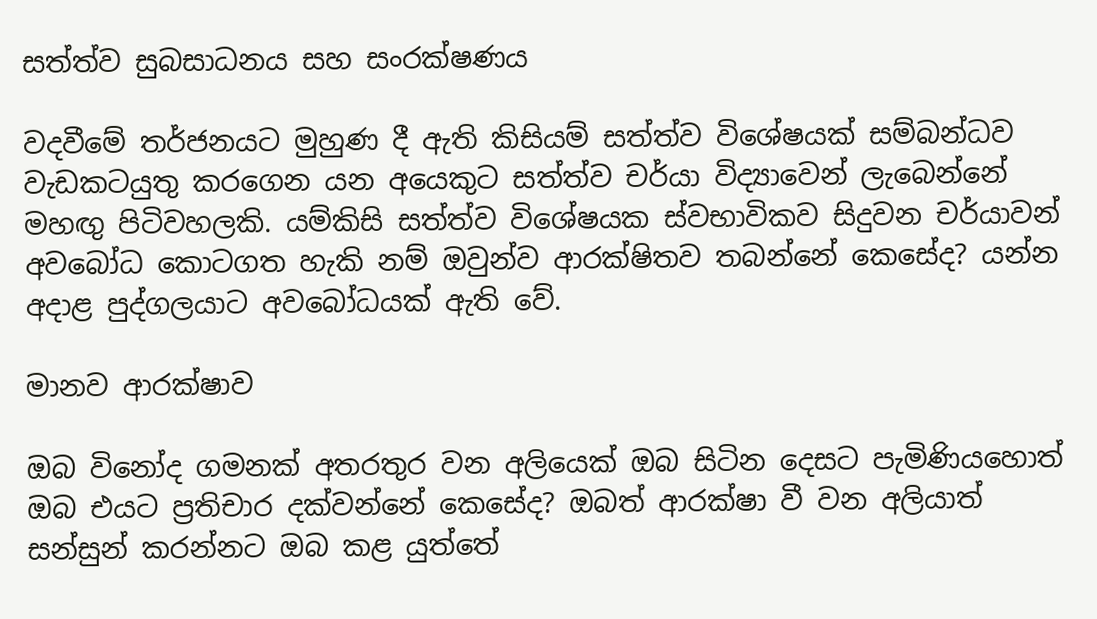සත්ත්ව සුබසාධනය සහ සංරක්ෂණය

වදවීමේ තර්ජනයට මුහුණ දී ඇති කිසියම් සත්ත්ව විශේෂයක් සම්බන්ධව වැඩකටයුතු කරගෙන යන අයෙකුට සත්ත්ව චර්යා විද්‍යාවෙන් ලැබෙන්නේ මහඟු පිටිවහලකි. යම්කිසි සත්ත්ව විශේෂයක ස්වභාවිකව සිදුවන චර්යාවන් අවබෝධ කොටගත හැකි නම් ඔවුන්ව ආරක්ෂිතව තබන්නේ කෙසේද? යන්න අදාළ පුද්ගලයාට අවබෝධයක් ඇති වේ.

මානව ආරක්ෂාව

ඔබ විනෝද ගමනක් අතරතුර වන අලියෙක් ඔබ සිටින දෙසට පැමිණියහොත් ඔබ එයට ප්‍රතිචාර දක්වන්නේ කෙසේද? ඔබත් ආරක්ෂා වී වන අලියාත් සන්සුන් කරන්නට ඔබ කළ යුත්තේ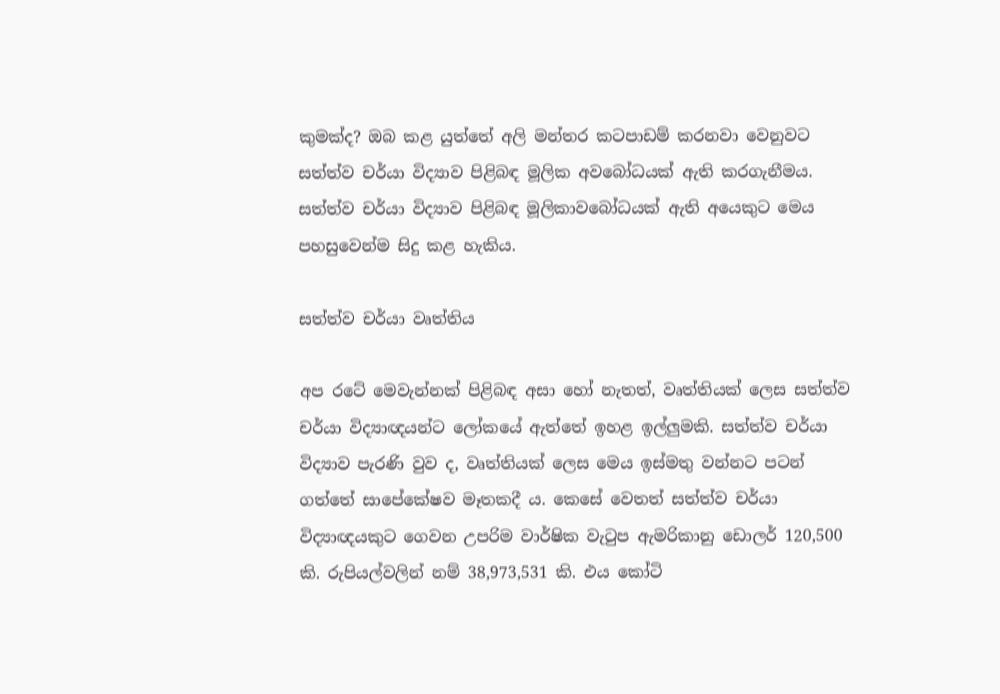කුමක්ද? ඔබ කළ යුත්තේ අලි මන්තර කටපාඩම් කරනවා වෙනුවට සත්ත්ව චර්යා විද්‍යාව පිළිබඳ මූලික අවබෝධයක් ඇති කරගැනීමය. සත්ත්ව චර්යා විද්‍යාව පිළිබඳ මූලිකාවබෝධයක් ඇති අයෙකුට මෙය පහසුවෙන්ම සිදු කළ හැකිය.

සත්ත්ව චර්යා වෘත්තිය

අප රටේ මෙවැන්නක් පිළිබඳ අසා හෝ නැතත්, වෘත්තියක් ලෙස සත්ත්ව චර්යා විද්‍යාඥයන්ට ලෝකයේ ඇත්තේ ඉහළ ඉල්ලුමකි. සත්ත්ව චර්යා විද්‍යාව පැරණි වුව ද, වෘත්තියක් ලෙස මෙය ඉස්මතු වන්නට පටන් ගත්තේ සාපේකේෂව මෑතකදී ය. කෙසේ වෙතත් සත්ත්ව චර්යා විද්‍යාඥයකුට ගෙවන උපරිම වාර්ෂික වැටුප ඇමරිකානු ඩොලර් 120,500 කි. රුපියල්වලින් නම් 38,973,531 කි. එය කෝටි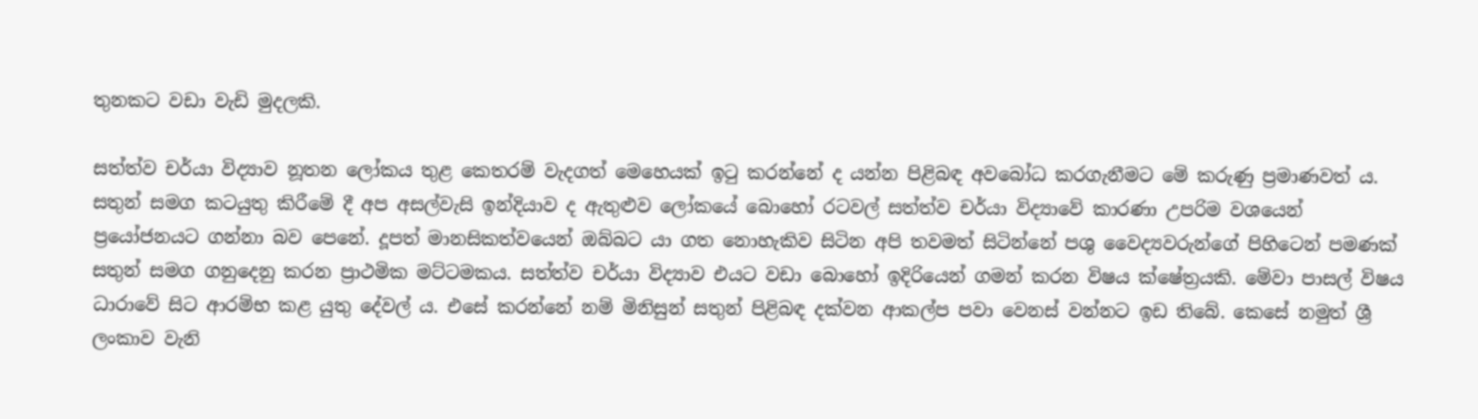තුනකට වඩා වැඩි මුදලකි.

සත්ත්ව චර්යා විද්‍යාව නූතන ලෝකය තුළ කෙතරම් වැදගත් මෙහෙයක් ඉටු කරන්නේ ද යන්න පිළිබඳ අවබෝධ කරගැනීමට මේ කරුණු ප්‍රමාණවත් ය.  සතුන් සමග කටයුතු කිරීමේ දී අප අසල්වැසි ඉන්දියාව ද ඇතුළුව ලෝකයේ බොහෝ රටවල් සත්ත්ව චර්යා විද්‍යාවේ කාරණා උපරිම වශයෙන් ප්‍රයෝජනයට ගන්නා බව පෙනේ. දූපත් මානසිකත්වයෙන් ඔබ්බට යා ගත නොහැකිව සිටින අපි තවමත් සිටින්නේ පශු වෛද්‍යවරුන්ගේ පිහිටෙන් පමණක් සතුන් සමග ගනුදෙනු කරන ප්‍රාථමික මට්ටමකය. සත්ත්ව චර්යා විද්‍යාව එයට වඩා බොහෝ ඉදිරියෙන් ගමන් කරන විෂය ක්ෂේත්‍රයකි. මේවා පාසල් විෂය ධාරාවේ සිට ආරම්භ කළ යුතු දේවල් ය. එසේ කරන්නේ නම් මිනිසුන් සතුන් පිළිබඳ දක්වන ආකල්ප පවා වෙනස් වන්නට ඉඩ තිබේ. කෙසේ නමුත් ශ්‍රී ලංකාව වැනි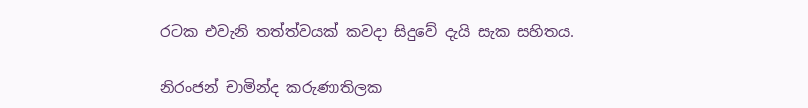රටක එවැනි තත්ත්වයක් කවදා සිදුවේ දැයි සැක සහිතය.

නිරංජන් චාමින්ද කරුණාතිලක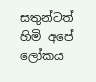සතුන්ටත් හිමි අපේ ලෝකය